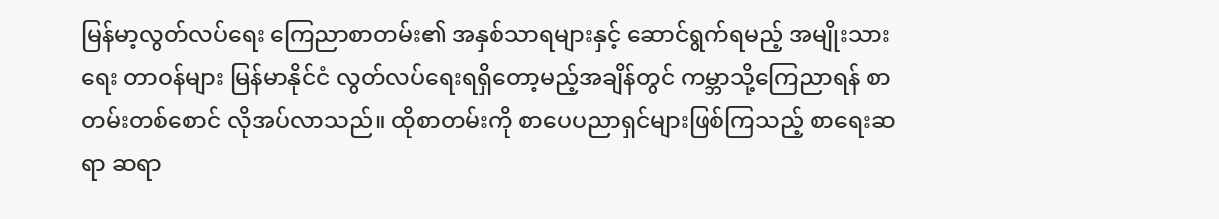မြန်မာ့လွတ်လပ်ရေး ကြေညာစာတမ်း၏ အနှစ်သာရများနှင့် ဆောင်ရွက်ရမည့် အမျိုးသားရေး တာဝန်များ မြန်မာနိုင်ငံ လွတ်လပ်ရေးရရှိတော့မည့်အချိန်တွင် ကမ္ဘာသို့ကြေညာရန် စာတမ်းတစ်စောင် လိုအပ်လာသည်။ ထိုစာတမ်းကို စာပေပညာရှင်များဖြစ်ကြသည့် စာရေးဆရာ ဆရာ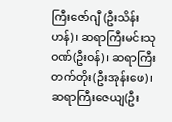ကြီးဇော်ဂျီ (ဦးသိန်းဟန်)၊ ဆရာကြီးမင်းသုဝဏ်(ဦးဝန်)၊ ဆရာကြီးတက်တိုး(ဦးအုန်းဖေ)၊ ဆရာကြီးဇေယျ(ဦး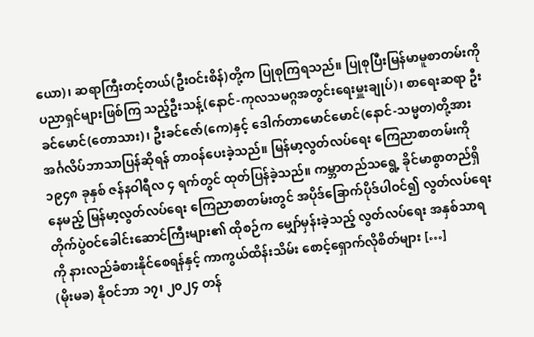ယော)၊ ဆရာကြီးတင့်တယ်(ဦးဝင်းစိန်)တို့က ပြုစုကြရသည်။ ပြုစုပြီးမြန်မာမူစာတမ်းကို ပညာရှင်များဖြစ်ကြ သည့်ဦးသန့်(နောင်-ကုလသမဂ္ဂအတွင်းရေးမှူးချုပ်)၊ စာရေးဆရာ ဦးခင်မောင်(တောသား)၊ ဦးခင်ဇော်(ကေ)နှင့် ဒေါက်တာမောင်မောင်(နောင်-သမ္မတ)တို့အား အင်္ဂလိပ်ဘာသာပြန်ဆိုရန် တာဝန်ပေးခဲ့သည်။ မြန်မာ့လွတ်လပ်ရေး ကြေညာစာတမ်းကို ၁၉၄၈ ခုနှစ် ဇန်နဝါရီလ ၄ ရက်တွင် ထုတ်ပြန်ခဲ့သည်။ ကမ္ဘာတည်သရွေ့ ခိုင်မာစွာတည်ရှိနေမည့် မြန်မာ့လွတ်လပ်ရေး ကြေညာစာတမ်းတွင် အပိုဒ်ခြောက်ပိုဒ်ပါဝင်၍ လွတ်လပ်ရေး တိုက်ပွဲဝင်ခေါင်းဆောင်ကြီးများ၏ ထိုစဉ်က မျှော်မှန်းခဲ့သည့် လွတ်လပ်ရေး အနှစ်သာရကို နားလည်ခံစားနိုင်စေရန်နှင့် ကာကွယ်ထိန်းသိမ်း စောင့်ရှောက်လိုစိတ်များ […]
(မိုးမခ) နိုဝင်ဘာ ၁၇၊ ၂၀၂၄ တန်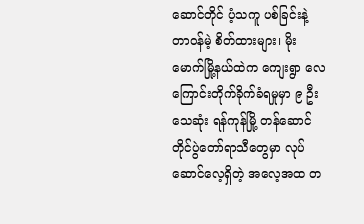ဆောင်တိုင် ပံ့သကူ ပစ်ခြင်းနဲ့ တာဝန်မဲ့ စိတ်ထားများ၊ မိုးမောက်မြို့နယ်ထဲက ကျေးရွာ လေကြောင်းတိုက်ခိုက်ခံရမှုမှာ ၉ ဦး သေဆုံး ရန်ကုန်မြို့ တန်ဆောင်တိုင်ပွဲတော်ရာသီတွေမှာ လုပ်ဆောင်လေ့ရှိတဲ့ အလေ့အထ တ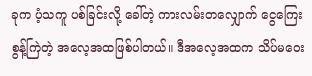ခုက ပံ့သကူ ပစ်ခြင်းလို့ ခေါ်တဲ့ ကားလမ်းတလျှောက် ငွေကြေးစွန့်ကြဲတဲ့ အလေ့အထဖြစ်ပါတယ်။ ဒီအလေ့အထက သိပ်မဝေး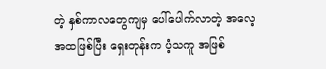တဲ့ နှစ်ကာလတွေကျမှ ပေါ်ပေါက်လာတဲ့ အလေ့အထဖြစ်ပြီး ရှေးတုန်းက ပံ့သကူ အဖြစ်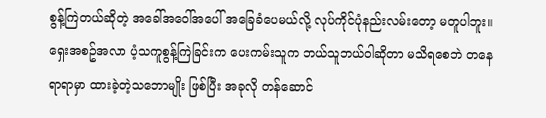စွန့်ကြဲတယ်ဆိုတဲ့ အခေါ်အဝေါ်အပေါ် အခြေခံပေမယ်လို့ လုပ်ကိုင်ပုံနည်းလမ်းတော့ မတူပါဘူး။ ရှေးအစဥ်အလာ ပံ့သကူစွန့်ကြဲခြင်းက ပေးကမ်းသူက ဘယ်သူဘယ်ဝါဆိုတာ မသိရစေဘဲ တနေရာရာမှာ ထားခဲ့တဲ့သဘောမျိုး ဖြစ်ပြီး အခုလို တန်ဆောင်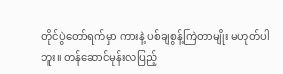တိုင်ပွဲတော်ရက်မှာ ကားနဲ့ ပစ်ချစွန့်ကြဲတာမျိုး မဟုတ်ပါဘူး။ တန်ဆောင်မုန်းလပြည့်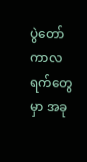ပွဲတော်ကာလရက်တွေမှာ အခု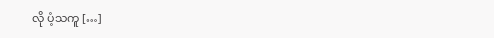လို ပံ့သကူ […]